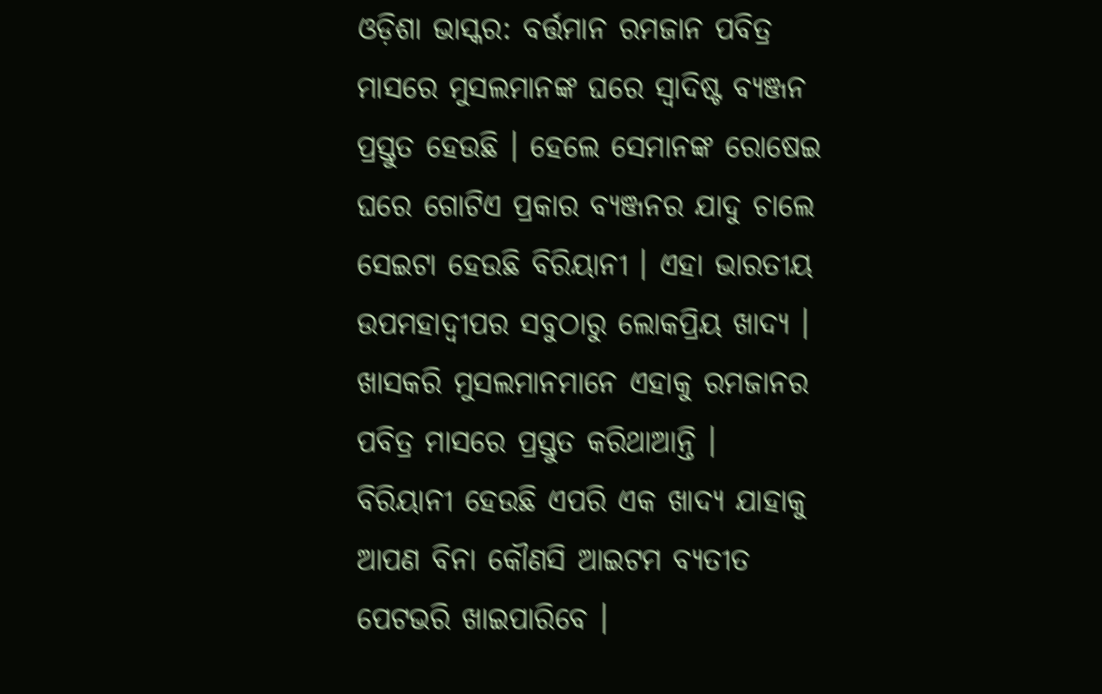ଓଡ଼ିଶା ଭାସ୍କର: ବର୍ତ୍ତମାନ ରମଜାନ ପବିତ୍ର ମାସରେ ମୁସଲମାନଙ୍କ ଘରେ ସ୍ୱାଦିଷ୍ଟ ବ୍ୟଞ୍ଜନ ପ୍ରସ୍ତୁତ ହେଉଛି । ହେଲେ ସେମାନଙ୍କ ରୋଷେଇ ଘରେ ଗୋଟିଏ ପ୍ରକାର ବ୍ୟଞ୍ଜନର ଯାଦୁ ଚାଲେ ସେଇଟା ହେଉଛି ବିରିୟାନୀ । ଏହା ଭାରତୀୟ ଉପମହାଦ୍ୱୀପର ସବୁଠାରୁ ଲୋକପ୍ରିୟ ଖାଦ୍ୟ । ଖାସକରି ମୁସଲମାନମାନେ ଏହାକୁ ରମଜାନର ପବିତ୍ର ମାସରେ ପ୍ରସ୍ତୁତ କରିଥାଆନ୍ତି ।
ବିରିୟାନୀ ହେଉଛି ଏପରି ଏକ ଖାଦ୍ୟ ଯାହାକୁ ଆପଣ ବିନା କୌଣସି ଆଇଟମ ବ୍ୟତୀତ ପେଟଭରି ଖାଇପାରିବେ ।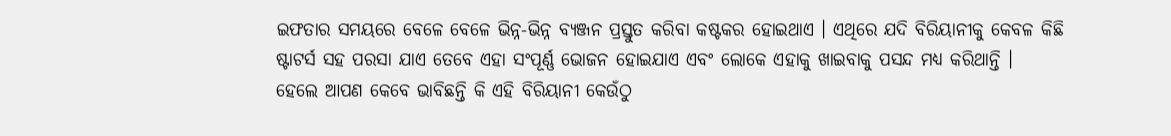ଇଫତାର ସମୟରେ ବେଳେ ବେଳେ ଭିନ୍ନ-ଭିନ୍ନ ବ୍ୟଞ୍ଜନ ପ୍ରସ୍ତୁତ କରିବା କଷ୍ଟକର ହୋଇଥାଏ । ଏଥିରେ ଯଦି ବିରିୟାନୀକୁ କେବଳ କିଛି ଷ୍ଟାଟର୍ସ ସହ ପରସା ଯାଏ ତେବେ ଏହା ସଂପୂର୍ଣ୍ଣ ଭୋଜନ ହୋଇଯାଏ ଏବଂ ଲୋକେ ଏହାକୁ ଖାଇବାକୁ ପସନ୍ଦ ମଧ୍ୟ କରିଥାନ୍ତି ।
ହେଲେ ଆପଣ କେବେ ଭାବିଛନ୍ତି କି ଏହି ବିରିୟାନୀ କେଉଁଠୁ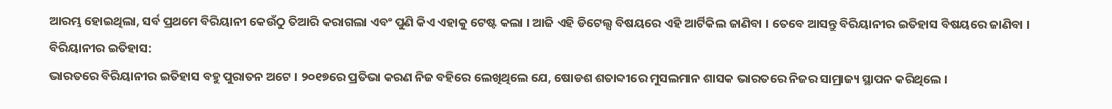ଆରମ୍ଭ ହୋଇଥିଲା, ସର୍ବ ପ୍ରଥମେ ବିରିୟାନୀ କେଉଁଠୁ ତିଆରି କରାଗଲା ଏବଂ ପୁଣି କିଏ ଏହାକୁ ଟେଷ୍ଟ କଲା । ଆଜି ଏହି ଡିଟେଲ୍ସ ବିଷୟରେ ଏହି ଆର୍ଟିକିଲ ଜାଣିବା । ତେବେ ଆସନ୍ତୁ ବିରିୟାନୀର ଇତିହାସ ବିଷୟରେ ଜାଣିବା ।
ବିରିୟାନୀର ଇତିହାସ:
ଭାରତରେ ବିରିୟାନୀର ଇତିହାସ ବହୁ ପୁରାତନ ଅଟେ । ୨୦୧୭ରେ ପ୍ରତିଭା କରଣ ନିଜ ବହିରେ ଲେଖିଥିଲେ ଯେ, ଷୋଡଶ ଶତାବ୍ଦୀରେ ମୁସଲମାନ ଶାସକ ଭାରତରେ ନିଜର ସାମ୍ରାଜ୍ୟ ସ୍ଥାପନ କରିଥିଲେ ।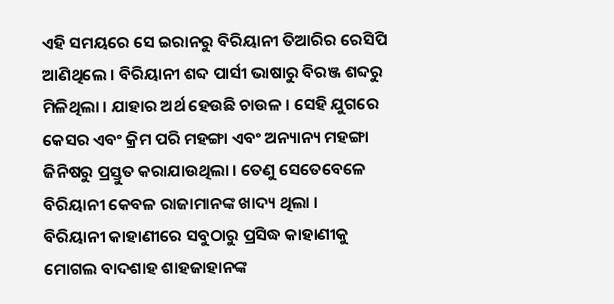ଏହି ସମୟରେ ସେ ଇରାନରୁ ବିରିୟାନୀ ତିଆରିର ରେସିପି ଆଣିଥିଲେ । ବିରିୟାନୀ ଶବ୍ଦ ପାର୍ସୀ ଭାଷାରୁ ବିରଞ୍ଜ ଶବ୍ଦରୁ ମିଳିଥିଲା । ଯାହାର ଅର୍ଥ ହେଉଛି ଚାଉଳ । ସେହି ଯୁଗରେ କେସର ଏବଂ କ୍ରିମ ପରି ମହଙ୍ଗା ଏବଂ ଅନ୍ୟାନ୍ୟ ମହଙ୍ଗା ଜିନିଷରୁ ପ୍ରସ୍ତୁତ କରାଯାଉଥିଲା । ତେଣୁ ସେତେବେଳେ ବିରିୟାନୀ କେବଳ ରାଜାମାନଙ୍କ ଖାଦ୍ୟ ଥିଲା ।
ବିରିୟାନୀ କାହାଣୀରେ ସବୁଠାରୁ ପ୍ରସିଦ୍ଧ କାହାଣୀକୁ ମୋଗଲ ବାଦଶାହ ଶାହଜାହାନଙ୍କ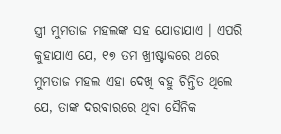ସ୍ତ୍ରୀ ମୁମତାଜ ମହଲଙ୍କ ସହ ଯୋଡାଯାଏ । ଏପରି କୁହାଯାଏ ଯେ, ୧୭ ତମ ଖ୍ରୀଷ୍ଟାବ୍ଦରେ ଥରେ ମୁମତାଜ ମହଲ ଏହା ଦେଖି ବହୁ ଚିନ୍ତିତ ଥିଲେ ଯେ, ତାଙ୍କ ଦରବାରରେ ଥିବା ସୈନିକ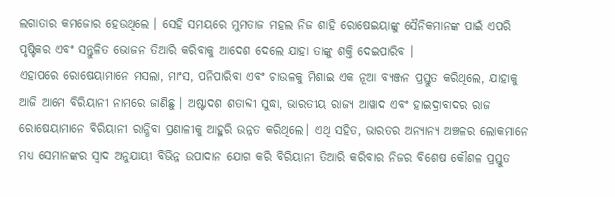ଲଗାତାର କମଜୋର ହେଉଥିଲେ । ସେହି ସମୟରେ ମୁମତାଜ ମହଲ ନିଜ ଶାହି ରୋଷେଇୟାଙ୍କୁ ସୈନିକମାନଙ୍କ ପାଇଁ ଏପରି ପୃଷ୍ଟିକର ଏବଂ ସନ୍ତୁଳିତ ଭୋଜନ ତିଆରି କରିବାକୁ ଆଦେଶ ଦେଲେ ଯାହା ତାଙ୍କୁ ଶକ୍ତି ଦେଇପାରିବ ।
ଏହାପରେ ରୋଷେୟାମାନେ ମସଲା, ମାଂସ, ପନିପାରିବା ଏବଂ ଚାଉଳକୁ ମିଶାଇ ଏକ ନୂଆ ବ୍ୟଞ୍ଜନ ପ୍ରସ୍ତୁତ କରିଥିଲେ, ଯାହାକୁ ଆଜି ଆମେ ବିରିୟାନୀ ନାମରେ ଜାଣିଛୁ । ଅଷ୍ଟାଦଶ ଶତାବ୍ଦୀ ସୁଦ୍ଧା, ଭାରତୀୟ ରାଜ୍ୟ ଆୱାଦ ଏବଂ ହାଇଦ୍ରାବାଦର ରାଜ ରୋଷେୟାମାନେ ବିରିୟାନୀ ରାନ୍ଧିବା ପ୍ରଣାଳୀକୁ ଆହୁରି ଉନ୍ନତ କରିଥିଲେ। ଏଥି ସହିତ, ଭାରତର ଅନ୍ୟାନ୍ୟ ଅଞ୍ଚଳର ଲୋକମାନେ ମଧ୍ୟ ସେମାନଙ୍କର ସ୍ୱାଦ ଅନୁଯାୟୀ ବିଭିନ୍ନ ଉପାଦାନ ଯୋଗ କରି ବିରିୟାନୀ ତିଆରି କରିବାର ନିଜର ବିଶେଷ କୌଶଳ ପ୍ରସ୍ତୁତ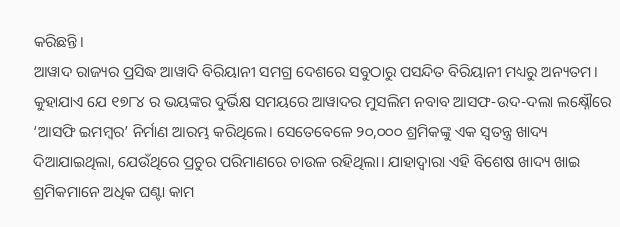କରିଛନ୍ତି।
ଆୱାଦ ରାଜ୍ୟର ପ୍ରସିଦ୍ଧ ଆୱାଦି ବିରିୟାନୀ ସମଗ୍ର ଦେଶରେ ସବୁଠାରୁ ପସନ୍ଦିତ ବିରିୟାନୀ ମଧ୍ୟରୁ ଅନ୍ୟତମ। କୁହାଯାଏ ଯେ ୧୭୮୪ ର ଭୟଙ୍କର ଦୁର୍ଭିକ୍ଷ ସମୟରେ ଆୱାଦର ମୁସଲିମ ନବାବ ଆସଫ-ଉଦ-ଦଲା ଲକ୍ଷ୍ନୌରେ ‘ଆସଫି ଇମମ୍ବର’ ନିର୍ମାଣ ଆରମ୍ଭ କରିଥିଲେ। ସେତେବେଳେ ୨୦,୦୦୦ ଶ୍ରମିକଙ୍କୁ ଏକ ସ୍ୱତନ୍ତ୍ର ଖାଦ୍ୟ ଦିଆଯାଇଥିଲା, ଯେଉଁଥିରେ ପ୍ରଚୁର ପରିମାଣରେ ଚାଉଳ ରହିଥିଲା। ଯାହାଦ୍ୱାରା ଏହି ବିଶେଷ ଖାଦ୍ୟ ଖାଇ ଶ୍ରମିକମାନେ ଅଧିକ ଘଣ୍ଟା କାମ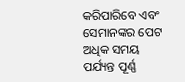କରିପାରିବେ ଏବଂ ସେମାନଙ୍କର ପେଟ ଅଧିକ ସମୟ ପର୍ଯ୍ୟନ୍ତ ପୂର୍ଣ୍ଣ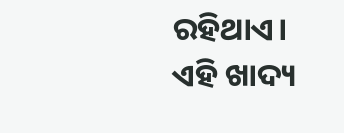ରହିଥାଏ। ଏହି ଖାଦ୍ୟ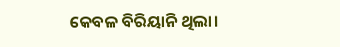କେବଳ ବିରିୟାନି ଥିଲା।